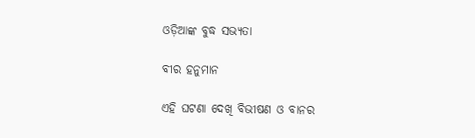ଓଡ଼ିଆଙ୍କ ବୁଦ୍ଧ ସଭ୍ୟତା

ବୀର ହନୁମାନ

ଏହି ଘଟଣା ଦେଖି ବିଭୀଷଣ ଓ ବାନର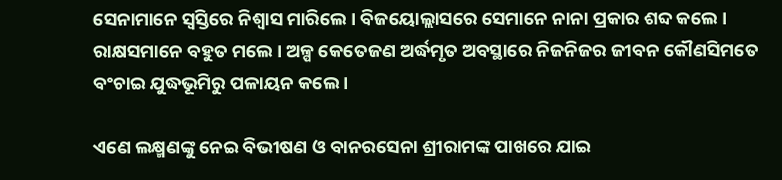ସେନାମାନେ ସ୍ୱସ୍ତିରେ ନିଶ୍ୱାସ ମାରିଲେ । ବିଜୟୋଲ୍ଲାସରେ ସେମାନେ ନାନା ପ୍ରକାର ଶବ୍ଦ କଲେ । ରାକ୍ଷସମାନେ ବହୁତ ମଲେ । ଅଳ୍ପ କେତେଜଣ ଅର୍ଦ୍ଧମୃତ ଅବସ୍ଥାରେ ନିଜନିଜର ଜୀବନ କୌଣସିମତେ ବଂଚାଇ ଯୁଦ୍ଧଭୂମିରୁ ପଳାୟନ କଲେ ।

ଏଣେ ଲକ୍ଷ୍ମଣଙ୍କୁ ନେଇ ବିଭୀଷଣ ଓ ବାନରସେନା ଶ୍ରୀରାମଙ୍କ ପାଖରେ ଯାଇ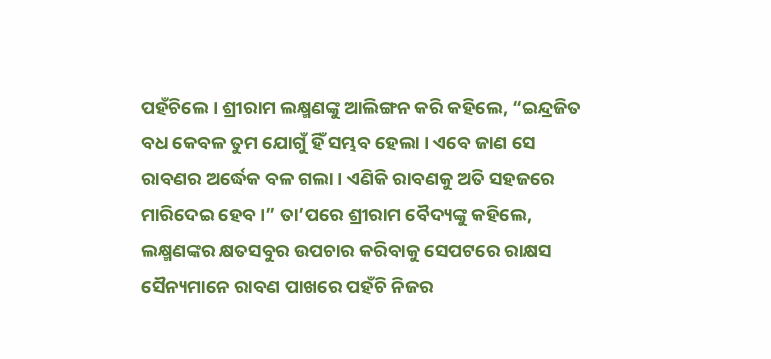ପହଁଚିଲେ । ଶ୍ରୀରାମ ଲକ୍ଷ୍ମଣଙ୍କୁ ଆଲିଙ୍ଗନ କରି କହିଲେ, “ଇନ୍ଦ୍ରଜିତ ବଧ କେବଳ ତୁମ ଯୋଗୁଁ ହିଁ ସମ୍ଭବ ହେଲା । ଏବେ ଜାଣ ସେ ରାବଣର ଅର୍ଦ୍ଧେକ ବଳ ଗଲା । ଏଣିକି ରାବଣକୁ ଅତି ସହଜରେ ମାରିଦେଇ ହେବ ।” ତା’ପରେ ଶ୍ରୀରାମ ବୈଦ୍ୟଙ୍କୁ କହିଲେ, ଲକ୍ଷ୍ମଣଙ୍କର କ୍ଷତସବୁର ଉପଚାର କରିବାକୁ ସେପଟରେ ରାକ୍ଷସ ସୈନ୍ୟମାନେ ରାବଣ ପାଖରେ ପହଁଚି ନିଜର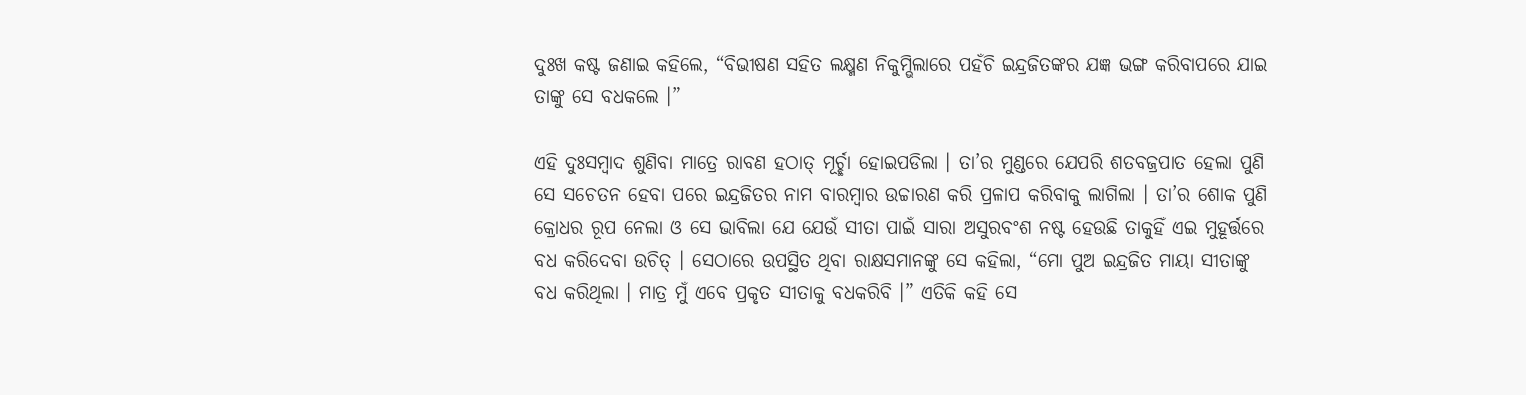ଦୁଃଖ କଷ୍ଟ ଜଣାଇ କହିଲେ, “ବିଭୀଷଣ ସହିତ ଲକ୍ଷ୍ମଣ ନିକୁମ୍ଭିଲାରେ ପହଁଚି ଇନ୍ଦ୍ରଜିତଙ୍କର ଯଜ୍ଞ ଭଙ୍ଗ କରିବାପରେ ଯାଇ ତାଙ୍କୁ ସେ ବଧକଲେ ।”

ଏହି ଦୁଃସମ୍ବାଦ ଶୁଣିବା ମାତ୍ରେ ରାବଣ ହଠାତ୍ ମୂର୍ଚ୍ଛା ହୋଇପଡିଲା । ତା’ର ମୁଣ୍ଡରେ ଯେପରି ଶତବଜ୍ରପାତ ହେଲା ପୁଣି ସେ ସଚେତନ ହେବା ପରେ ଇନ୍ଦ୍ରଜିତର ନାମ ବାରମ୍ବାର ଉଚ୍ଚାରଣ କରି ପ୍ରଳାପ କରିବାକୁ ଲାଗିଲା । ତା’ର ଶୋକ ପୁଣି କ୍ରୋଧର ରୂପ ନେଲା ଓ ସେ ଭାବିଲା ଯେ ଯେଉଁ ସୀତା ପାଇଁ ସାରା ଅସୁରବଂଶ ନଷ୍ଟ ହେଉଛି ତାକୁହିଁ ଏଇ ମୁହୂର୍ତ୍ତରେ ବଧ କରିଦେବା ଉଚିତ୍ । ସେଠାରେ ଉପସ୍ଥିତ ଥିବା ରାକ୍ଷସମାନଙ୍କୁ ସେ କହିଲା, “ମୋ ପୁଅ ଇନ୍ଦ୍ରଜିତ ମାୟା ସୀତାଙ୍କୁ ବଧ କରିଥିଲା । ମାତ୍ର ମୁଁ ଏବେ ପ୍ରକୃତ ସୀତାକୁ ବଧକରିବି ।” ଏତିକି କହି ସେ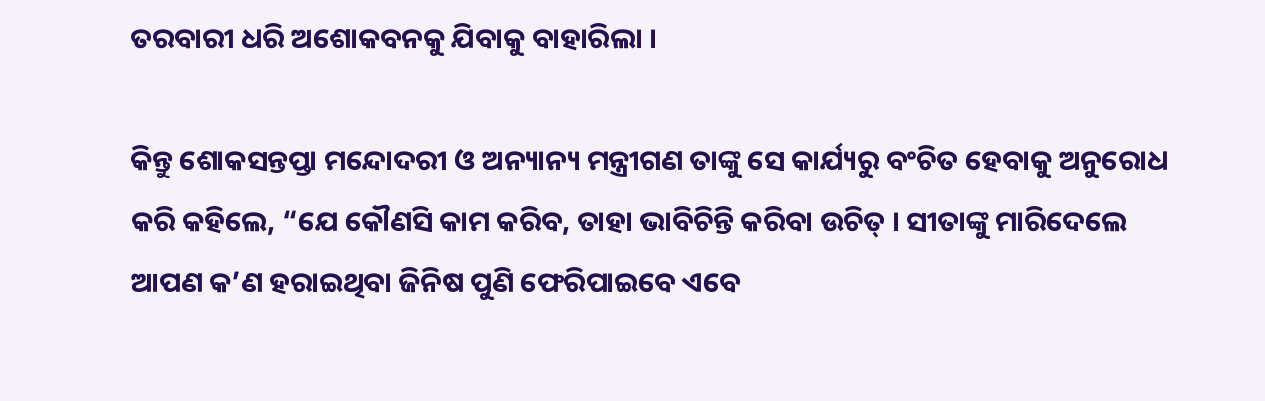ତରବାରୀ ଧରି ଅଶୋକବନକୁ ଯିବାକୁ ବାହାରିଲା ।

କିନ୍ତୁ ଶୋକସନ୍ତପ୍ତା ମନ୍ଦୋଦରୀ ଓ ଅନ୍ୟାନ୍ୟ ମନ୍ତ୍ରୀଗଣ ତାଙ୍କୁ ସେ କାର୍ଯ୍ୟରୁ ବଂଚିତ ହେବାକୁ ଅନୁରୋଧ କରି କହିଲେ, “ଯେ କୌଣସି କାମ କରିବ, ତାହା ଭାବିଚିନ୍ତି କରିବା ଉଚିତ୍ । ସୀତାଙ୍କୁ ମାରିଦେଲେ ଆପଣ କ’ଣ ହରାଇଥିବା ଜିନିଷ ପୁଣି ଫେରିପାଇବେ ଏବେ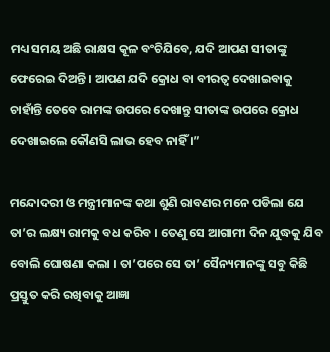ମଧ୍ୟ ସମୟ ଅଛି ରାକ୍ଷସ କୂଳ ବଂଚିଯିବେ, ଯଦି ଆପଣ ସୀତାଙ୍କୁ ଫେରେଇ ଦିଅନ୍ତି । ଆପଣ ଯଦି କ୍ରୋଧ ବା ବୀରତ୍ୱ ଦେଖାଇବାକୁ ଚାହାଁନ୍ତି ତେବେ ରାମଙ୍କ ଉପରେ ଦେଖାନ୍ତୁ ସୀତାଙ୍କ ଉପରେ କ୍ରୋଧ ଦେଖାଇଲେ କୌଣସି ଲାଭ ହେବ ନାହିଁ ।”

ମନ୍ଦୋଦରୀ ଓ ମନ୍ତ୍ରୀମାନଙ୍କ କଥା ଶୁଣି ରାବଣର ମନେ ପଡିଲା ଯେ ତା’ର ଲକ୍ଷ୍ୟ ରାମକୁ ବଧ କରିବ । ତେଣୁ ସେ ଆଗାମୀ ଦିନ ଯୁଦ୍ଧକୁ ଯିବ ବୋଲି ଘୋଷଣା କଲା । ତା’ପରେ ସେ ତା’ ସୈନ୍ୟମାନଙ୍କୁ ସବୁ କିଛି ପ୍ରସ୍ତୁତ କରି ରଖିବାକୁ ଆଜ୍ଞା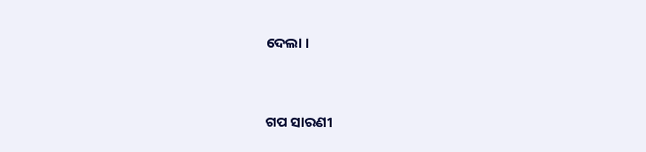ଦେଲା ।


ଗପ ସାରଣୀ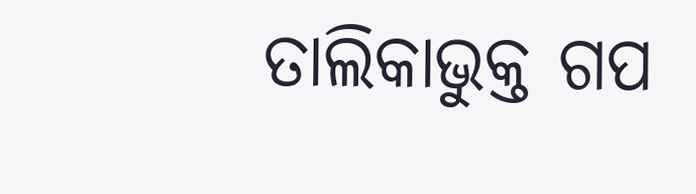ତାଲିକାଭୁକ୍ତ ଗପ